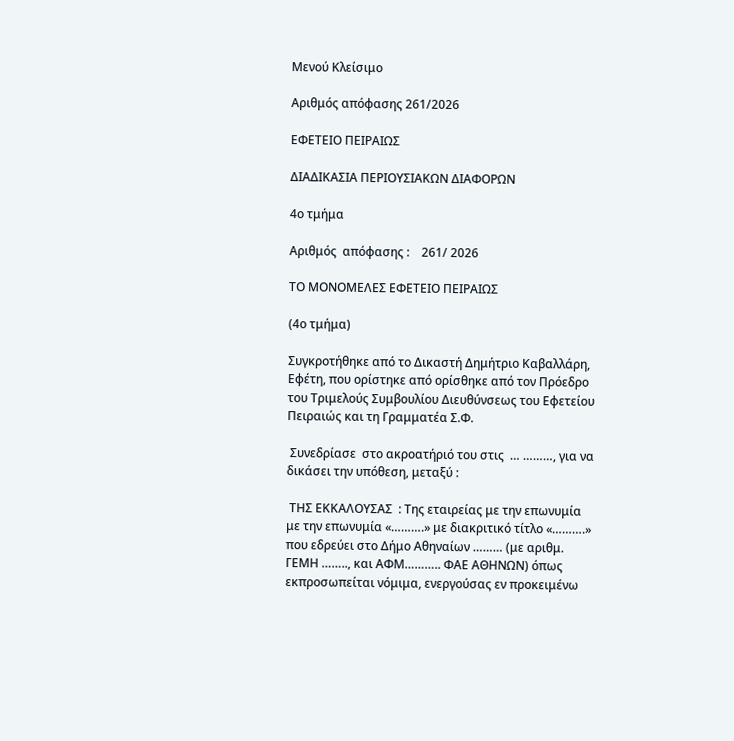Μενού Κλείσιμο

Αριθμός απόφασης 261/2026

ΕΦΕΤΕΙΟ ΠΕΙΡΑΙΩΣ

ΔΙΑΔΙΚΑΣΙΑ ΠΕΡΙΟΥΣΙΑΚΩΝ ΔΙΑΦΟΡΩΝ

4ο τμήμα

Αριθμός  απόφασης :    261/ 2026

ΤΟ ΜΟΝΟΜΕΛΕΣ ΕΦΕΤΕΙΟ ΠΕΙΡΑΙΩΣ

(4ο τμήμα)

Συγκροτήθηκε από το Δικαστή Δημήτριο Καβαλλάρη, Εφέτη, που ορίστηκε από ορίσθηκε από τον Πρόεδρο του Τριμελούς Συμβουλίου Διευθύνσεως του Εφετείου Πειραιώς και τη Γραμματέα Σ.Φ.

 Συνεδρίασε  στο ακροατήριό του στις  … ………, για να δικάσει την υπόθεση, μεταξύ :

 ΤΗΣ ΕΚΚΑΛΟΥΣΑΣ  : Της εταιρείας με την επωνυμία με την επωνυμία «……….» με διακριτικό τίτλο «……….» που εδρεύει στο Δήμο Αθηναίων ……… (με αριθμ. ΓΕΜΗ …….., και ΑΦΜ……….. ΦΑΕ ΑΘΗΝΩΝ) όπως εκπροσωπείται νόμιμα, ενεργούσας εν προκειμένω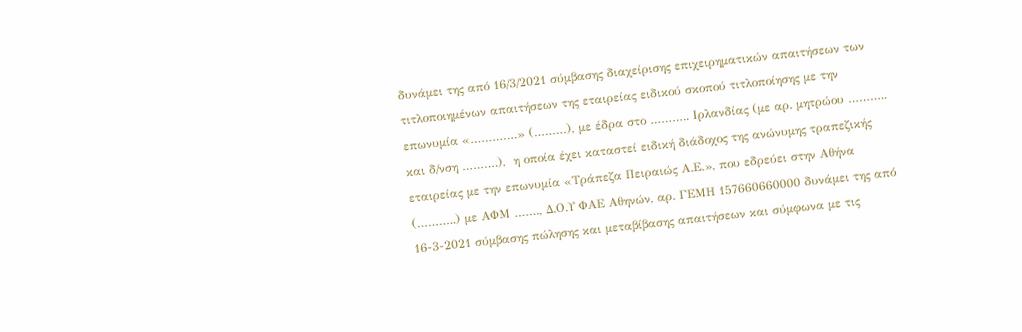δυνάμει της από 16/3/2021 σύμβασης διαχείρισης επιχειρηματικών απαιτήσεων των τιτλοποιημένων απαιτήσεων της εταιρείας ειδικού σκοπού τιτλοποίησης με την επωνυμία «………….» (………), με έδρα στο ……….. Ιρλανδίας (με αρ. μητρώου ……….. και δ/νση ……….),  η οποία έχει καταστεί ειδική διάδοχος της ανώνυμης τραπεζικής εταιρείας με την επωνυμία «Τράπεζα Πειραιώς Α.Ε.», που εδρεύει στην Αθήνα (………..) με ΑΦΜ ……., Δ.Ο.Υ ΦΑΕ Αθηνών, αρ. ΓΕΜΗ 157660660000 δυνάμει της από 16-3-2021 σύμβασης πώλησης και μεταβίβασης απαιτήσεων και σύμφωνα με τις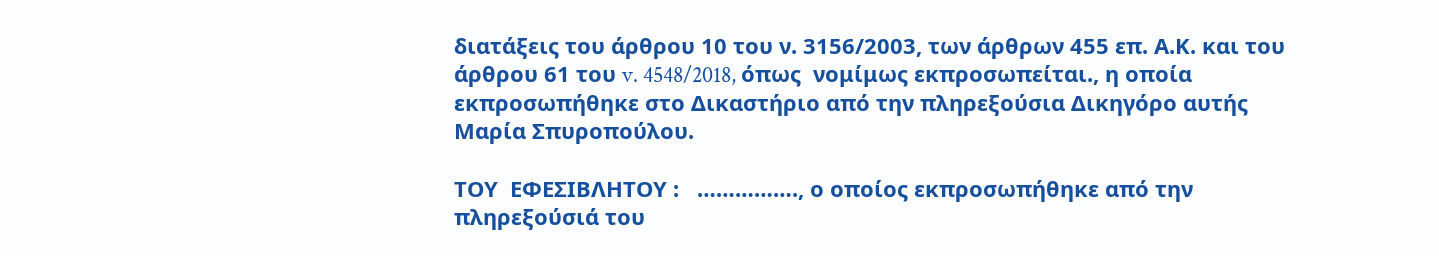διατάξεις του άρθρου 10 του ν. 3156/2003, των άρθρων 455 επ. Α.Κ. και του άρθρου 61 του v. 4548/2018, όπως  νομίμως εκπροσωπείται., η οποία εκπροσωπήθηκε στο Δικαστήριο από την πληρεξούσια Δικηγόρο αυτής Μαρία Σπυροπούλου.

ΤΟΥ  ΕΦΕΣΙΒΛΗΤΟΥ :   ……………., ο οποίος εκπροσωπήθηκε από την πληρεξούσιά του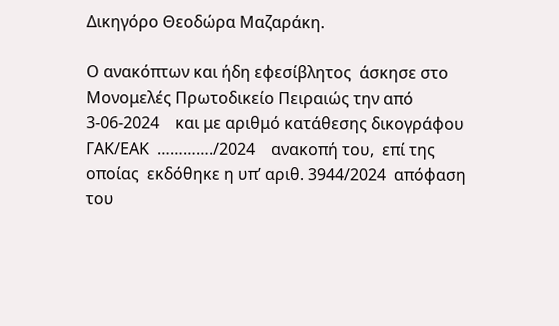Δικηγόρο Θεοδώρα Μαζαράκη.

Ο ανακόπτων και ήδη εφεσίβλητος  άσκησε στο Μονομελές Πρωτοδικείο Πειραιώς την από  3-06-2024    και με αριθμό κατάθεσης δικογράφου ΓΑΚ/ΕΑΚ  …………./2024    ανακοπή του,  επί της οποίας  εκδόθηκε η υπ’ αριθ. 3944/2024  απόφαση του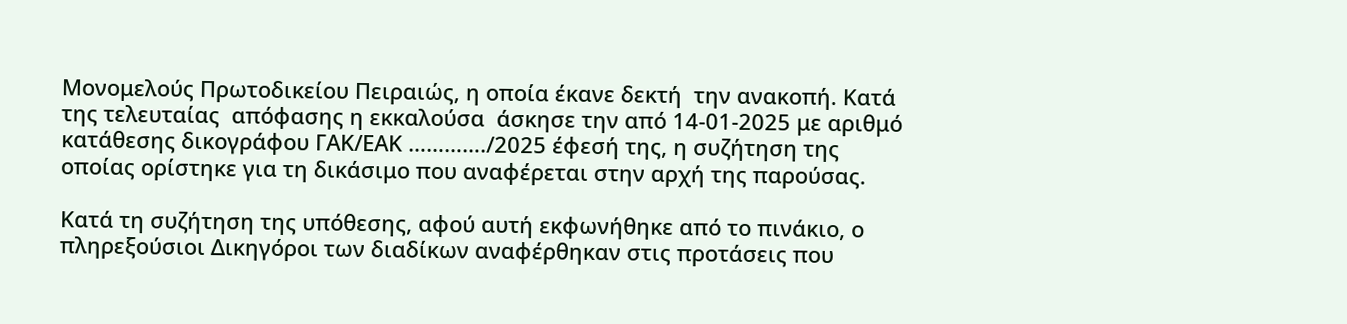Μονομελούς Πρωτοδικείου Πειραιώς, η οποία έκανε δεκτή  την ανακοπή. Κατά της τελευταίας  απόφασης η εκκαλούσα  άσκησε την από 14-01-2025 με αριθμό κατάθεσης δικογράφου ΓΑΚ/ΕΑΚ …………./2025 έφεσή της, η συζήτηση της οποίας ορίστηκε για τη δικάσιμο που αναφέρεται στην αρχή της παρούσας.

Kατά τη συζήτηση της υπόθεσης, αφού αυτή εκφωνήθηκε από το πινάκιο, ο πληρεξούσιοι Δικηγόροι των διαδίκων αναφέρθηκαν στις προτάσεις που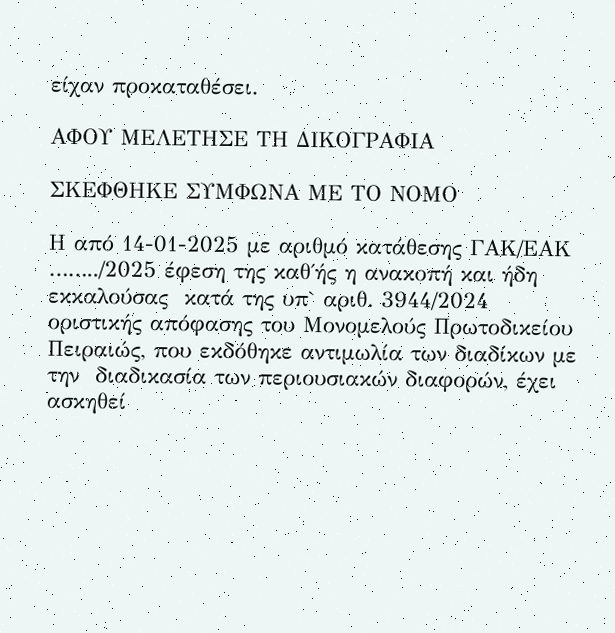είχαν προκαταθέσει.

ΑΦΟΥ ΜΕΛΕΤΗΣΕ ΤΗ ΔΙΚΟΓΡΑΦΙΑ

ΣΚΕΦΘΗΚΕ ΣΥΜΦΩΝΑ ΜΕ ΤΟ ΝΟΜΟ

Η από 14-01-2025 με αριθμό κατάθεσης ΓΑΚ/ΕΑΚ ……../2025 έφεση της καθ΄ής η ανακοπή και ήδη εκκαλούσας  κατά της υπ` αριθ. 3944/2024  οριστικής απόφασης του Μονομελούς Πρωτοδικείου Πειραιώς, που εκδόθηκε αντιμωλία των διαδίκων με την  διαδικασία των περιουσιακών διαφορών, έχει ασκηθεί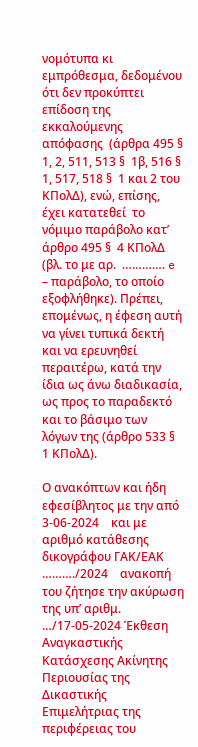νομότυπα κι εμπρόθεσμα, δεδομένου ότι δεν προκύπτει επίδοση της εκκαλούμενης απόφασης  (άρθρα 495 §  1, 2, 511, 513 §  1β, 516 §  1, 517, 518 §  1 και 2 του ΚΠολΔ), ενώ, επίσης, έχει κατατεθεί  το νόμιμο παράβολο κατ’ άρθρο 495 §  4 ΚΠολΔ (βλ. το με αρ.  …………. e – παράβολο, το οποίο εξοφλήθηκε). Πρέπει, επομένως, η έφεση αυτή να γίνει τυπικά δεκτή και να ερευνηθεί περαιτέρω, κατά την ίδια ως άνω διαδικασία, ως προς το παραδεκτό και το βάσιμο των λόγων της (άρθρο 533 §  1 ΚΠολΔ).

Ο ανακόπτων και ήδη εφεσίβλητος με την από 3-06-2024    και με αριθμό κατάθεσης δικογράφου ΓΑΚ/ΕΑΚ  ………./2024    ανακοπή του ζήτησε την ακύρωση της υπ’ αριθμ. …/17-05-2024 Έκθεση Αναγκαστικής Κατάσχεσης Ακίνητης Περιουσίας της Δικαστικής Επιμελήτριας της περιφέρειας του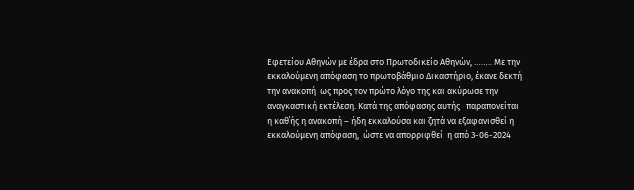Εφετείου Αθηνών με έδρα στο Πρωτοδικείο Αθηνών, …….. Με την εκκαλούμενη απόφαση το πρωτοβάθμιο Δικαστήριο, έκανε δεκτή  την ανακοπή  ως προς τον πρώτο λόγο της και ακύρωσε την αναγκαστική εκτέλεση. Κατά της απόφασης αυτής   παραπονείται η καθ΄ής η ανακοπή – ήδη εκκαλούσα και ζητά να εξαφανισθεί η εκκαλούμενη απόφαση,  ώστε να απορριφθεί  η από 3-06-2024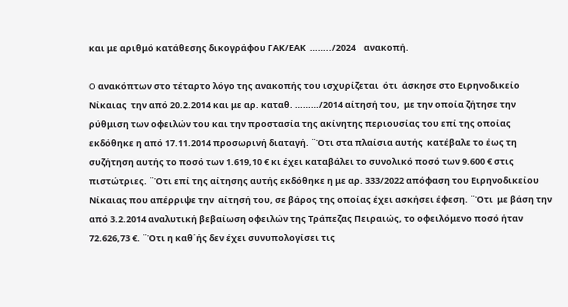και με αριθμό κατάθεσης δικογράφου ΓΑΚ/ΕΑΚ  ……../2024    ανακοπή.

O ανακόπτων στο τέταρτο λόγο της ανακοπής του ισχυρίζεται  ότι  άσκησε στο Ειρηνοδικείο Νίκαιας  την από 20.2.2014 και με αρ. καταθ. ………/2014 αίτησή του,  με την οποία ζήτησε την ρύθμιση των οφειλών του και την προστασία της ακίνητης περιουσίας του επί της οποίας εκδόθηκε η από 17.11.2014 προσωρινή διαταγή. ¨Ότι στα πλαίσια αυτής  κατέβαλε το έως τη συζήτηση αυτής το ποσό των 1.619,10 € κι έχει καταβάλει το συνολικό ποσό των 9.600 € στις πιστώτριες. ¨Ότι επί της αίτησης αυτής εκδόθηκε η με αρ. 333/2022 απόφαση του Ειρηνοδικείου Νίκαιας που απέρριψε την  αίτησή του, σε βάρος της οποίας έχει ασκήσει έφεση. ¨Ότι  με βάση την από 3.2.2014 αναλυτική βεβαίωση οφειλών της Τράπεζας Πειραιώς, το οφειλόμενο ποσό ήταν 72.626,73 €. ¨Ότι η καθ΄ής δεν έχει συνυπολογίσει τις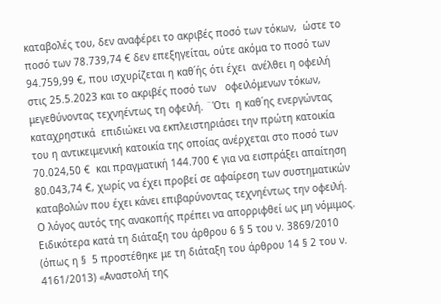καταβολές του, δεν αναφέρει το ακριβές ποσό των τόκων,  ώστε το ποσό των 78.739,74 € δεν επεξηγείται, ούτε ακόμα το ποσό των 94.759,99 €, που ισχυρίζεται η καθ΄ής ότι έχει  ανέλθει η οφειλή στις 25.5.2023 και το ακριβές ποσό των   οφειλόμενων τόκων, μεγεθύνοντας τεχνηέντως τη οφειλή. ¨Ότι  η καθ΄ης ενεργώντας καταχρηστικά  επιδιώκει να εκπλειστηριάσει την πρώτη κατοικία του η αντικειμενική κατοικία της οποίας ανέρχεται στο ποσό των 70.024,50 €  και πραγματική 144.700 € για να εισπράξει απαίτηση 80.043,74 €, χωρίς να έχει προβεί σε αφαίρεση των συστηματικών καταβολών που έχει κάνει επιβαρύνοντας τεχνηέντως την οφειλή.  Ο λόγος αυτός της ανακοπής πρέπει να απορριφθεί ως μη νόμιμος. Ειδικότερα κατά τη διάταξη του άρθρου 6 § 5 του ν. 3869/2010 (όπως η §  5 προστέθηκε με τη διάταξη του άρθρου 14 § 2 του ν. 4161/2013) «Αναστολή της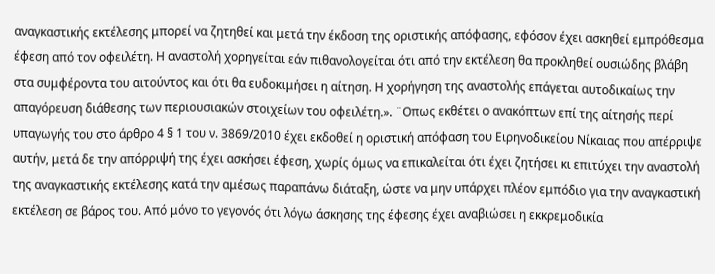αναγκαστικής εκτέλεσης μπορεί να ζητηθεί και μετά την έκδοση της οριστικής απόφασης, εφόσον έχει ασκηθεί εμπρόθεσμα έφεση από τον οφειλέτη. Η αναστολή χορηγείται εάν πιθανολογείται ότι από την εκτέλεση θα προκληθεί ουσιώδης βλάβη στα συμφέροντα του αιτούντος και ότι θα ευδοκιμήσει η αίτηση. Η χορήγηση της αναστολής επάγεται αυτοδικαίως την απαγόρευση διάθεσης των περιουσιακών στοιχείων του οφειλέτη.». ¨Οπως εκθέτει ο ανακόπτων επί της αίτησής περί υπαγωγής του στο άρθρο 4 § 1 του ν. 3869/2010 έχει εκδοθεί η οριστική απόφαση του Ειρηνοδικείου Νίκαιας που απέρριψε αυτήν, μετά δε την απόρριψή της έχει ασκήσει έφεση, χωρίς όμως να επικαλείται ότι έχει ζητήσει κι επιτύχει την αναστολή της αναγκαστικής εκτέλεσης κατά την αμέσως παραπάνω διάταξη, ώστε να μην υπάρχει πλέον εμπόδιο για την αναγκαστική εκτέλεση σε βάρος του. Από μόνο το γεγονός ότι λόγω άσκησης της έφεσης έχει αναβιώσει η εκκρεμοδικία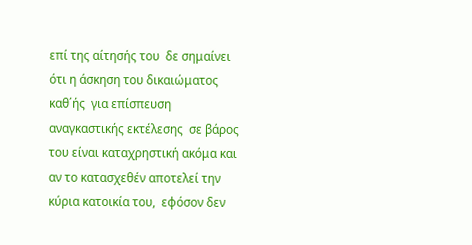επί της αίτησής του  δε σημαίνει ότι η άσκηση του δικαιώματος καθ΄ής  για επίσπευση αναγκαστικής εκτέλεσης  σε βάρος του είναι καταχρηστική ακόμα και αν το κατασχεθέν αποτελεί την κύρια κατοικία του,  εφόσον δεν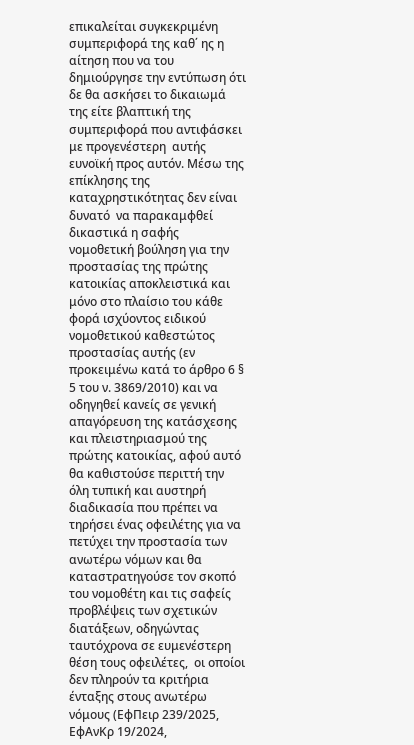επικαλείται συγκεκριμένη συμπεριφορά της καθ΄ ης η αίτηση που να του δημιούργησε την εντύπωση ότι δε θα ασκήσει το δικαιωμά  της είτε βλαπτική της συμπεριφορά που αντιφάσκει  με προγενέστερη  αυτής ευνοϊκή προς αυτόν. Μέσω της επίκλησης της καταχρηστικότητας δεν είναι δυνατό  να παρακαμφθεί δικαστικά η σαφής νομοθετική βούληση για την  προστασίας της πρώτης κατοικίας αποκλειστικά και μόνο στο πλαίσιο του κάθε φορά ισχύοντος ειδικού νομοθετικού καθεστώτος προστασίας αυτής (εν προκειμένω κατά το άρθρο 6 § 5 του ν. 3869/2010) και να οδηγηθεί κανείς σε γενική απαγόρευση της κατάσχεσης και πλειστηριασμού της πρώτης κατοικίας, αφού αυτό θα καθιστούσε περιττή την όλη τυπική και αυστηρή διαδικασία που πρέπει να τηρήσει ένας οφειλέτης για να πετύχει την προστασία των ανωτέρω νόμων και θα καταστρατηγούσε τον σκοπό του νομοθέτη και τις σαφείς προβλέψεις των σχετικών διατάξεων, οδηγώντας ταυτόχρονα σε ευμενέστερη θέση τους οφειλέτες,  οι οποίοι δεν πληρούν τα κριτήρια ένταξης στους ανωτέρω νόμους (ΕφΠειρ 239/2025, ΕφΑνΚρ 19/2024,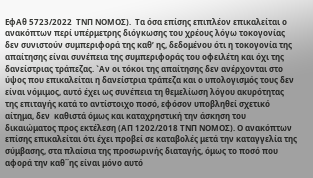ΕφΑθ 5723/2022  ΤΝΠ ΝΟΜΟΣ).  Τα όσα επίσης επιπλέον επικαλείται ο ανακόπτων περί υπέρμετρης διόγκωσης του χρέους λόγω τοκογονίας δεν συνιστούν συμπεριφορά της καθ’ ης, δεδομένου ότι η τοκογονία της απαίτησης είναι συνέπεια της συμπεριφοράς του οφειλέτη και όχι της δανείστριας τράπεζας. `Αν οι τόκοι της απαίτησης δεν ανέρχονται στο ύψος που επικαλείται η δανείστρια τράπεζα και ο υπολογισμός τους δεν είναι νόμιμος, αυτό έχει ως συνέπεια τη θεμελίωση λόγου ακυρότητας της επιταγής κατά το αντίστοιχο ποσό, εφόσον υποβληθεί σχετικό αίτημα, δεν  καθιστά όμως και καταχρηστική την άσκηση του δικαιώματος προς εκτέλεση (ΑΠ 1202/2018 ΤΝΠ ΝΟΜΟΣ). Ο ανακόπτων επίσης επικαλείται ότι έχει προβεί σε καταβολές μετά την καταγγελία της σύμβασης, στα πλαίσια της προσωρινής διαταγής, όμως το ποσό που αφορά την καθ΄΄ης είναι μόνο αυτό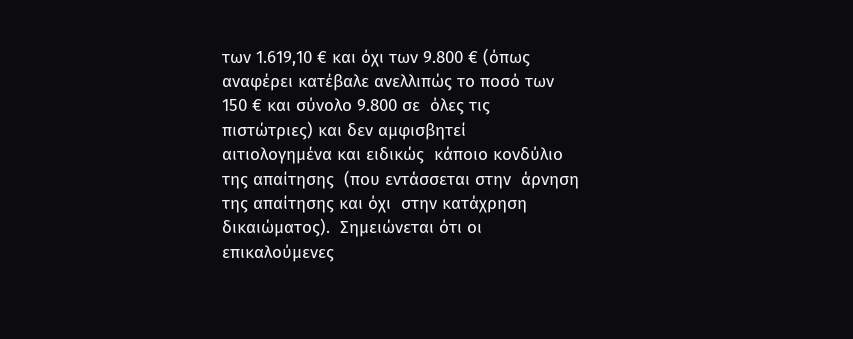των 1.619,10 € και όχι των 9.800 € (όπως αναφέρει κατέβαλε ανελλιπώς το ποσό των 150 € και σύνολο 9.800 σε  όλες τις πιστώτριες) και δεν αμφισβητεί αιτιολογημένα και ειδικώς  κάποιο κονδύλιο της απαίτησης  (που εντάσσεται στην  άρνηση της απαίτησης και όχι  στην κατάχρηση δικαιώματος).  Σημειώνεται ότι οι επικαλούμενες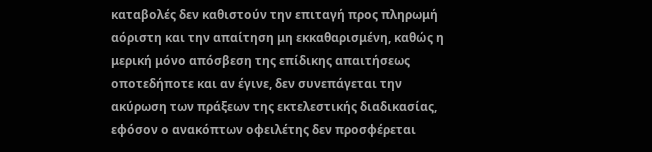καταβολές δεν καθιστούν την επιταγή προς πληρωμή αόριστη και την απαίτηση μη εκκαθαρισμένη, καθώς η  μερική μόνο απόσβεση της επίδικης απαιτήσεως οποτεδήποτε και αν έγινε, δεν συνεπάγεται την ακύρωση των πράξεων της εκτελεστικής διαδικασίας,  εφόσον ο ανακόπτων οφειλέτης δεν προσφέρεται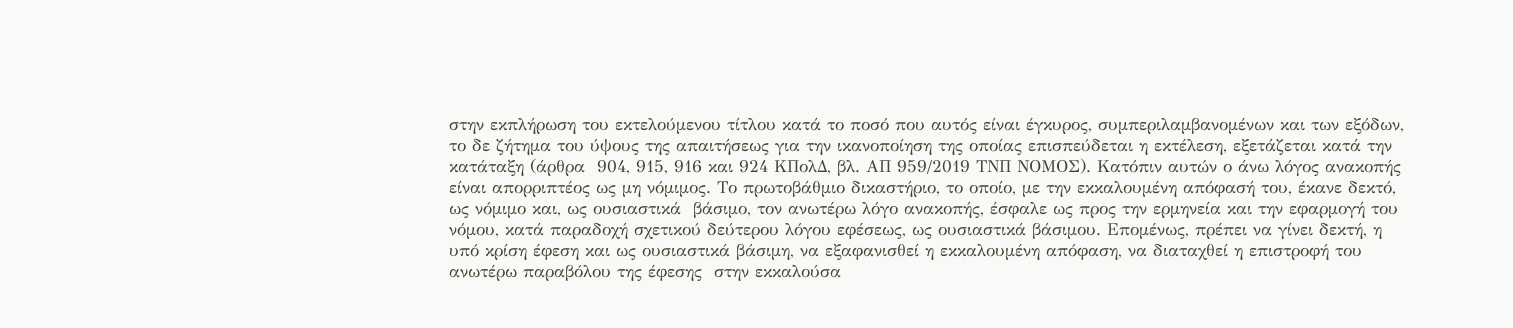στην εκπλήρωση του εκτελούμενου τίτλου κατά το ποσό που αυτός είναι έγκυρος, συμπεριλαμβανομένων και των εξόδων, το δε ζήτημα του ύψους της απαιτήσεως για την ικανοποίηση της οποίας επισπεύδεται η εκτέλεση, εξετάζεται κατά την κατάταξη (άρθρα  904, 915, 916 και 924 ΚΠολΔ, βλ. ΑΠ 959/2019 ΤΝΠ ΝΟΜΟΣ). Κατόπιν αυτών ο άνω λόγος ανακοπής είναι απορριπτέος ως μη νόμιμος. Το πρωτοβάθμιο δικαστήριο, το οποίο, με την εκκαλουμένη απόφασή του, έκανε δεκτό, ως νόμιμο και, ως ουσιαστικά  βάσιμο, τον ανωτέρω λόγο ανακοπής, έσφαλε ως προς την ερμηνεία και την εφαρμογή του νόμου, κατά παραδοχή σχετικού δεύτερου λόγου εφέσεως, ως ουσιαστικά βάσιμου. Επομένως, πρέπει να γίνει δεκτή, η υπό κρίση έφεση και ως ουσιαστικά βάσιμη, να εξαφανισθεί η εκκαλουμένη απόφαση, να διαταχθεί η επιστροφή του ανωτέρω παραβόλου της έφεσης  στην εκκαλούσα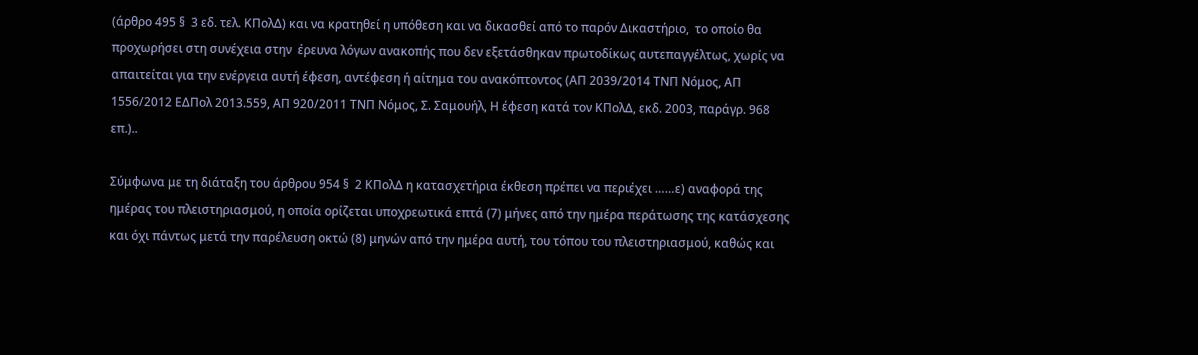(άρθρο 495 §  3 εδ. τελ. ΚΠολΔ) και να κρατηθεί η υπόθεση και να δικασθεί από το παρόν Δικαστήριο,  το οποίο θα προχωρήσει στη συνέχεια στην  έρευνα λόγων ανακοπής που δεν εξετάσθηκαν πρωτοδίκως αυτεπαγγέλτως, χωρίς να  απαιτείται για την ενέργεια αυτή έφεση, αντέφεση ή αίτημα του ανακόπτοντος (ΑΠ 2039/2014 ΤΝΠ Νόμος, ΑΠ 1556/2012 ΕΔΠολ 2013.559, ΑΠ 920/2011 ΤΝΠ Νόμος, Σ. Σαμουήλ, Η έφεση κατά τον ΚΠολΔ, εκδ. 2003, παράγρ. 968 επ.)..

Σύμφωνα με τη διάταξη του άρθρου 954 §  2 ΚΠολΔ η κατασχετήρια έκθεση πρέπει να περιέχει ……ε) αναφορά της ημέρας του πλειστηριασμού, η οποία ορίζεται υποχρεωτικά επτά (7) μήνες από την ημέρα περάτωσης της κατάσχεσης και όχι πάντως μετά την παρέλευση οκτώ (8) μηνών από την ημέρα αυτή, του τόπου του πλειστηριασμού, καθώς και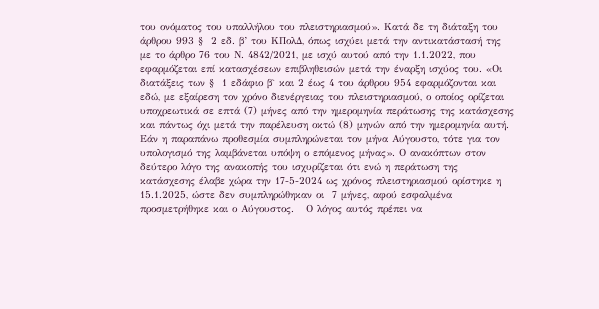του ονόματος του υπαλλήλου του πλειστηριασμού». Κατά δε τη διάταξη του άρθρου 993 §  2 εδ. β’ του ΚΠολΔ, όπως ισχύει μετά την αντικατάστασή της με το άρθρο 76 του Ν. 4842/2021, με ισχύ αυτού από την 1.1.2022, που εφαρμόζεται επί κατασχέσεων επιβληθεισών μετά την έναρξη ισχύος του. «Οι διατάξεις των §  1 εδάφιο β` και 2 έως 4 του άρθρου 954 εφαρμόζονται και εδώ, με εξαίρεση τον χρόνο διενέργειας του πλειστηριασμού, ο οποίος ορίζεται υποχρεωτικά σε επτά (7) μήνες από την ημερομηνία περάτωσης της κατάσχεσης και πάντως όχι μετά την παρέλευση οκτώ (8) μηνών από την ημερομηνία αυτή. Εάν η παραπάνω προθεσμία συμπληρώνεται τον μήνα Αύγουστο, τότε για τον υπολογισμό της λαμβάνεται υπόψη ο επόμενος μήνας». Ο ανακόπτων στον δεύτερο λόγο της ανακοπής του ισχυρίζεται ότι ενώ η περάτωση της κατάσχεσης έλαβε χώρα την 17-5-2024 ως χρόνος πλειστηριασμού ορίστηκε η 15.1.2025, ώστε δεν συμπληρώθηκαν οι  7 μήνες, αφού εσφαλμένα προσμετρήθηκε και ο Αύγουστος.   Ο λόγος αυτός πρέπει να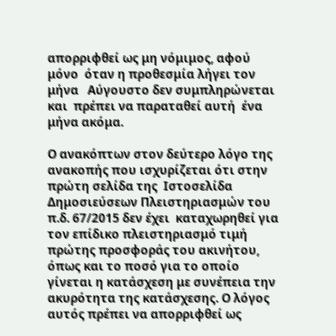απορριφθεί ως μη νόμιμος, αφού  μόνο  όταν η προθεσμία λήγει τον μήνα   Αύγουστο δεν συμπληρώνεται και  πρέπει να παραταθεί αυτή  ένα μήνα ακόμα.

Ο ανακόπτων στον δεύτερο λόγο της ανακοπής που ισχυρίζεται ότι στην πρώτη σελίδα της  Ιστοσελίδα Δημοσιεύσεων Πλειστηριασμών του π.δ. 67/2015 δεν έχει  καταχωρηθεί για τον επίδικο πλειστηριασμό τιμή πρώτης προσφοράς του ακινήτου, όπως και το ποσό για το οποίο γίνεται η κατάσχεση με συνέπεια την ακυρότητα της κατάσχεσης. Ο λόγος αυτός πρέπει να απορριφθεί ως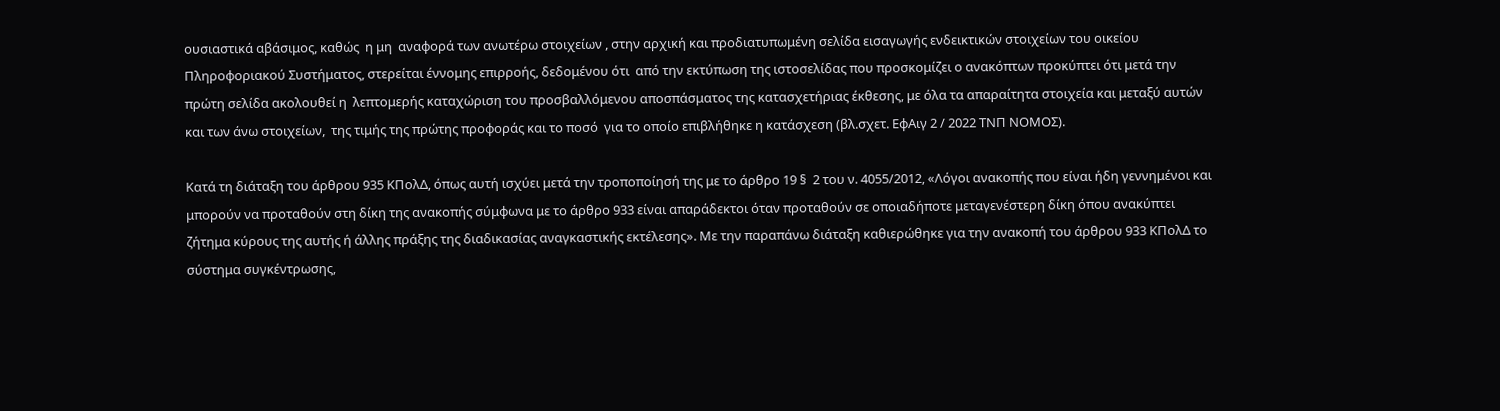ουσιαστικά αβάσιμος, καθώς  η μη  αναφορά των ανωτέρω στοιχείων , στην αρχική και προδιατυπωμένη σελίδα εισαγωγής ενδεικτικών στοιχείων του οικείου Πληροφοριακού Συστήματος, στερείται έννομης επιρροής, δεδομένου ότι  από την εκτύπωση της ιστοσελίδας που προσκομίζει ο ανακόπτων προκύπτει ότι μετά την πρώτη σελίδα ακολουθεί η  λεπτομερής καταχώριση του προσβαλλόμενου αποσπάσματος της κατασχετήριας έκθεσης, με όλα τα απαραίτητα στοιχεία και μεταξύ αυτών και των άνω στοιχείων,  της τιμής της πρώτης προφοράς και το ποσό  για το οποίο επιβλήθηκε η κατάσχεση (βλ.σχετ. ΕφΑιγ 2 / 2022 ΤΝΠ ΝΟΜΟΣ).

Κατά τη διάταξη του άρθρου 935 ΚΠολΔ, όπως αυτή ισχύει μετά την τροποποίησή της με το άρθρο 19 §  2 του ν. 4055/2012, «Λόγοι ανακοπής που είναι ήδη γεννημένοι και μπορούν να προταθούν στη δίκη της ανακοπής σύμφωνα με το άρθρο 933 είναι απαράδεκτοι όταν προταθούν σε οποιαδήποτε μεταγενέστερη δίκη όπου ανακύπτει ζήτημα κύρους της αυτής ή άλλης πράξης της διαδικασίας αναγκαστικής εκτέλεσης». Με την παραπάνω διάταξη καθιερώθηκε για την ανακοπή του άρθρου 933 ΚΠολΔ το σύστημα συγκέντρωσης,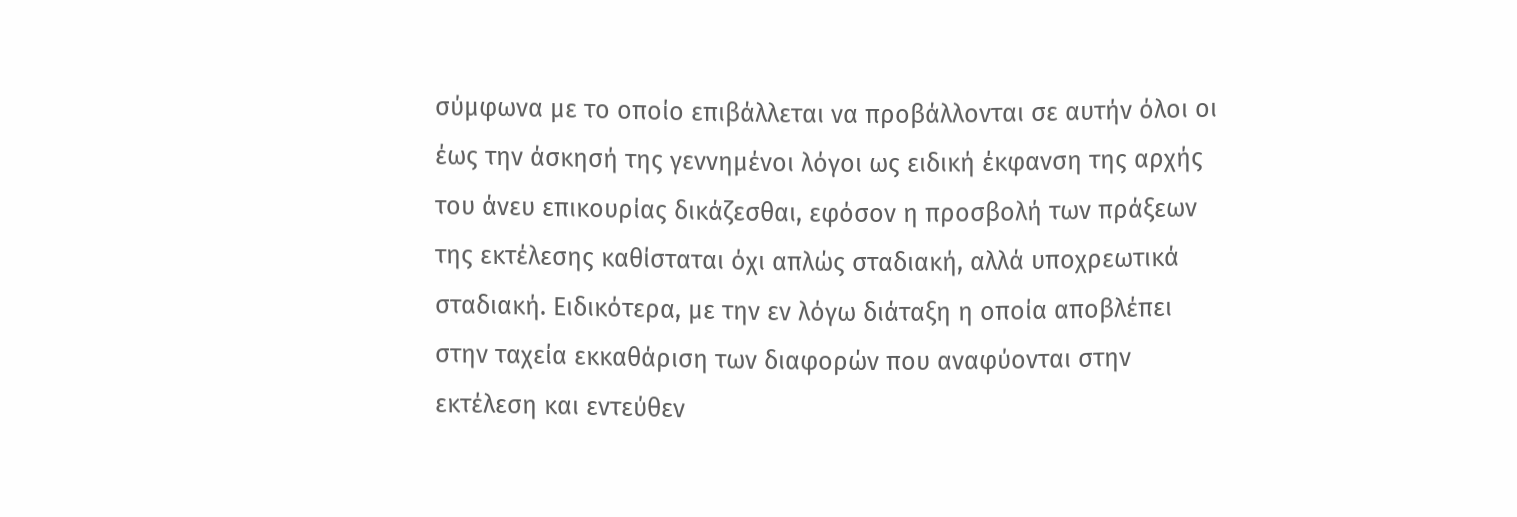σύμφωνα με το οποίο επιβάλλεται να προβάλλονται σε αυτήν όλοι οι έως την άσκησή της γεννημένοι λόγοι ως ειδική έκφανση της αρχής του άνευ επικουρίας δικάζεσθαι, εφόσον η προσβολή των πράξεων της εκτέλεσης καθίσταται όχι απλώς σταδιακή, αλλά υποχρεωτικά σταδιακή. Ειδικότερα, με την εν λόγω διάταξη η οποία αποβλέπει στην ταχεία εκκαθάριση των διαφορών που αναφύονται στην εκτέλεση και εντεύθεν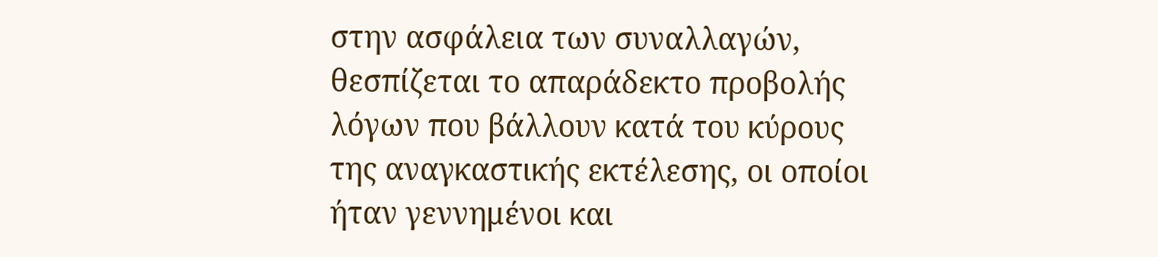στην ασφάλεια των συναλλαγών, θεσπίζεται το απαράδεκτο προβολής λόγων που βάλλουν κατά του κύρους της αναγκαστικής εκτέλεσης, οι οποίοι ήταν γεννημένοι και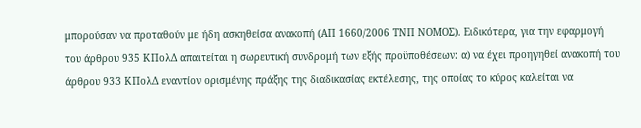μπορούσαν να προταθούν με ήδη ασκηθείσα ανακοπή (ΑΠ 1660/2006 ΤΝΠ ΝΟΜΟΣ). Ειδικότερα, για την εφαρμογή του άρθρου 935 ΚΠολΔ απαιτείται η σωρευτική συνδρομή των εξής προϋποθέσεων: α) να έχει προηγηθεί ανακοπή του άρθρου 933 ΚΠολΔ εναντίον ορισμένης πράξης της διαδικασίας εκτέλεσης, της οποίας το κύρος καλείται να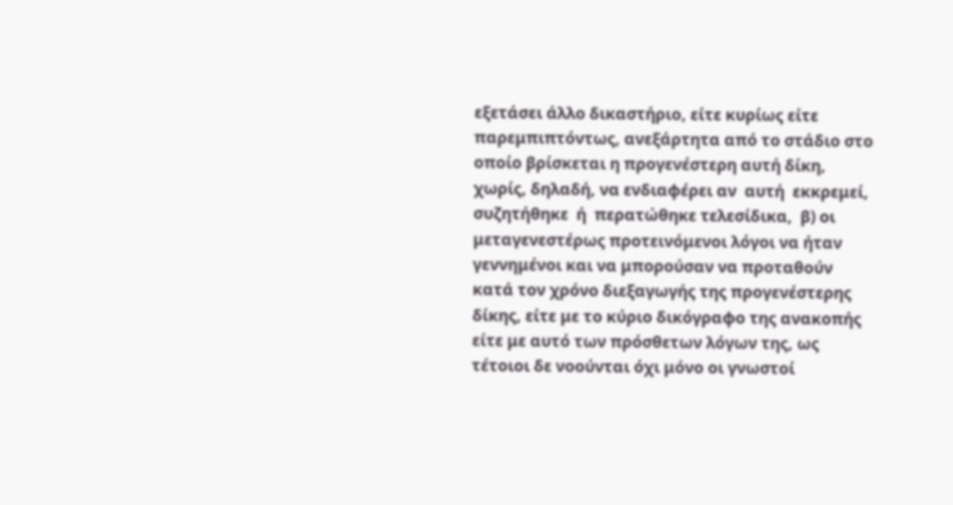εξετάσει άλλο δικαστήριο, είτε κυρίως είτε παρεμπιπτόντως, ανεξάρτητα από το στάδιο στο οποίο βρίσκεται η προγενέστερη αυτή δίκη, χωρίς, δηλαδή, να ενδιαφέρει αν  αυτή  εκκρεμεί, συζητήθηκε  ή  περατώθηκε τελεσίδικα,  β) οι μεταγενεστέρως προτεινόμενοι λόγοι να ήταν γεννημένοι και να μπορούσαν να προταθούν κατά τον χρόνο διεξαγωγής της προγενέστερης δίκης, είτε με το κύριο δικόγραφο της ανακοπής είτε με αυτό των πρόσθετων λόγων της, ως τέτοιοι δε νοούνται όχι μόνο οι γνωστοί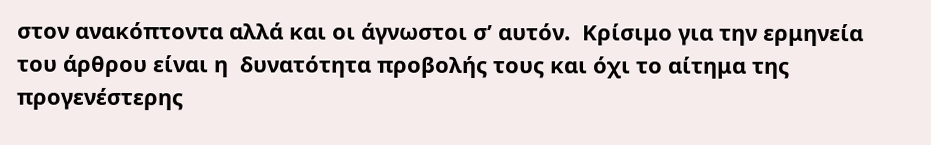στον ανακόπτοντα αλλά και οι άγνωστοι σ’ αυτόν.  Κρίσιμο για την ερμηνεία του άρθρου είναι η  δυνατότητα προβολής τους και όχι το αίτημα της προγενέστερης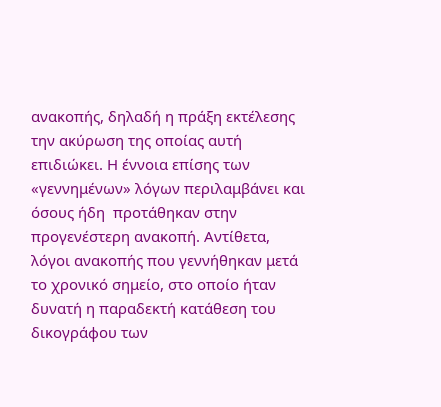ανακοπής, δηλαδή η πράξη εκτέλεσης την ακύρωση της οποίας αυτή επιδιώκει. Η έννοια επίσης των «γεννημένων» λόγων περιλαμβάνει και όσους ήδη  προτάθηκαν στην προγενέστερη ανακοπή. Αντίθετα, λόγοι ανακοπής που γεννήθηκαν μετά το χρονικό σημείο, στο οποίο ήταν δυνατή η παραδεκτή κατάθεση του δικογράφου των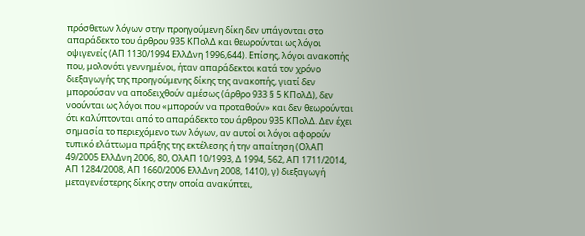πρόσθετων λόγων στην προηγούμενη δίκη δεν υπάγονται στο απαράδεκτο του άρθρου 935 ΚΠολΔ και θεωρούνται ως λόγοι οψιγενείς (ΑΠ 1130/1994 ΕλλΔνη 1996,644). Επίσης, λόγοι ανακοπής που, μολονότι γεννημένοι, ήταν απαράδεκτοι κατά τον χρόνο διεξαγωγής της προηγούμενης δίκης της ανακοπής, γιατί δεν μπορούσαν να αποδειχθούν αμέσως (άρθρο 933 § 5 ΚΠολΔ), δεν νοούνται ως λόγοι που «μπορούν να προταθούν» και δεν θεωρούνται ότι καλύπτονται από το απαράδεκτο του άρθρου 935 ΚΠολΔ. Δεν έχει σημασία το περιεχόμενο των λόγων, αν αυτοί οι λόγοι αφορούν τυπικό ελάττωμα πράξης της εκτέλεσης ή την απαίτηση (ΟλΑΠ 49/2005 ΕλλΔνη 2006, 80, ΟλΑΠ 10/1993, Δ 1994, 562, ΑΠ 1711/2014, ΑΠ 1284/2008, ΑΠ 1660/2006 ΕλλΔνη 2008, 1410), γ) διεξαγωγή μεταγενέστερης δίκης στην οποία ανακύπτει,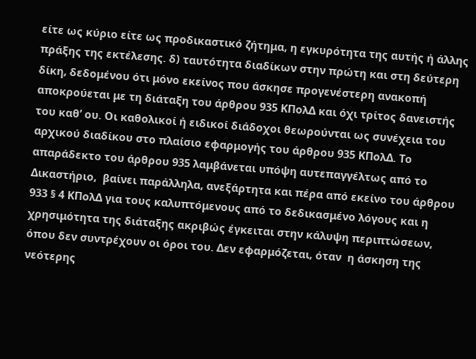είτε ως κύριο είτε ως προδικαστικό ζήτημα, η εγκυρότητα της αυτής ή άλλης πράξης της εκτέλεσης. δ) ταυτότητα διαδίκων στην πρώτη και στη δεύτερη δίκη, δεδομένου ότι μόνο εκείνος που άσκησε προγενέστερη ανακοπή αποκρούεται με τη διάταξη του άρθρου 935 ΚΠολΔ και όχι τρίτος δανειστής του καθ’ ου. Οι καθολικοί ή ειδικοί διάδοχοι θεωρούνται ως συνέχεια του αρχικού διαδίκου στο πλαίσιο εφαρμογής του άρθρου 935 ΚΠολΔ. Το απαράδεκτο του άρθρου 935 λαμβάνεται υπόψη αυτεπαγγέλτως από το Δικαστήριο,  βαίνει παράλληλα, ανεξάρτητα και πέρα από εκείνο του άρθρου 933 § 4 ΚΠολΔ για τους καλυπτόμενους από το δεδικασμένο λόγους και η χρησιμότητα της διάταξης ακριβώς έγκειται στην κάλυψη περιπτώσεων, όπου δεν συντρέχουν οι όροι του. Δεν εφαρμόζεται, όταν  η άσκηση της νεότερης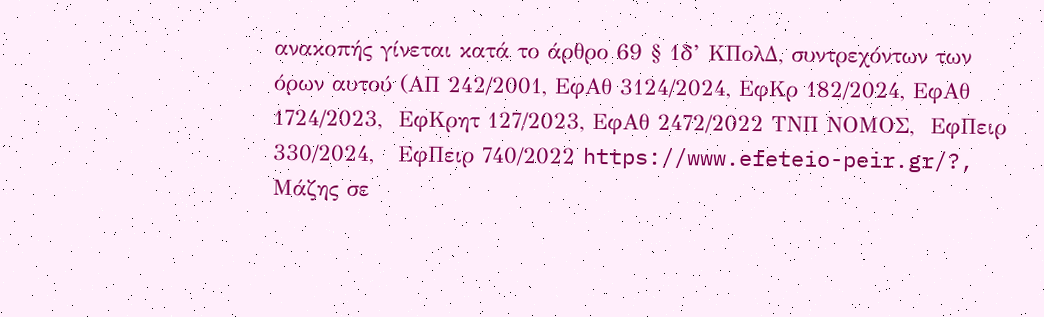ανακοπής γίνεται κατά το άρθρο 69 § 1δ’ ΚΠολΔ, συντρεχόντων των όρων αυτού (ΑΠ 242/2001, ΕφΑθ 3124/2024, ΕφΚρ 182/2024, ΕφΑθ 1724/2023,  ΕφΚρητ 127/2023, ΕφΑθ 2472/2022 ΤΝΠ ΝΟΜΟΣ,  ΕφΠειρ 330/2024,   ΕφΠειρ 740/2022 https://www.efeteio-peir.gr/?,    Μάζης σε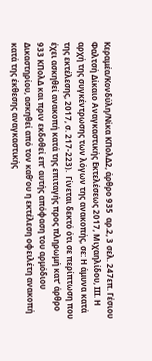Κεραμέα/Κονδύλη/Νίκα ΚΠολΔ2, άρθρο 935  αρ.2, 3 σελ. 247επ. Γέσιου Φαλτσή Δίκαιο Αναγκαστικής Εκτελέσεως 2017, Μιχαηλίδου, III. Η αρχή της συγκέντρωσης των λόγων της ανακοπής, σε: Η άμυνα κατά της εκτέλεσης, 2017, σ. 217-223).  Γίνεται δεκτό ότι σε περίπτωση που έχει ασκηθεί ανακοπή κατά της επιταγής προς πληρωμή κατ’ άρθρο 933 ΚΠολΔ και πριν εκδοθεί επ’ αυτής απόφαση του αρμόδιου Δικαστηρίου, ασκηθεί από τον καθ’ου η εκτέλεση οφειλέτη ανακοπή κατά της έκθεσης αναγκαστικής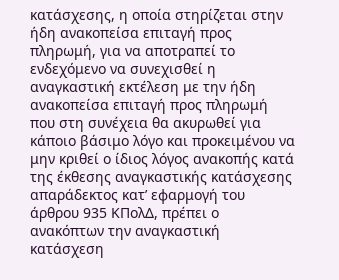κατάσχεσης, η οποία στηρίζεται στην ήδη ανακοπείσα επιταγή προς πληρωμή, για να αποτραπεί το ενδεχόμενο να συνεχισθεί η αναγκαστική εκτέλεση με την ήδη ανακοπείσα επιταγή προς πληρωμή που στη συνέχεια θα ακυρωθεί για κάποιο βάσιμο λόγο και προκειμένου να μην κριθεί ο ίδιος λόγος ανακοπής κατά της έκθεσης αναγκαστικής κατάσχεσης απαράδεκτος κατ’ εφαρμογή του άρθρου 935 ΚΠολΔ, πρέπει ο ανακόπτων την αναγκαστική κατάσχεση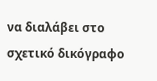να διαλάβει στο σχετικό δικόγραφο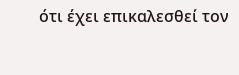ότι έχει επικαλεσθεί τον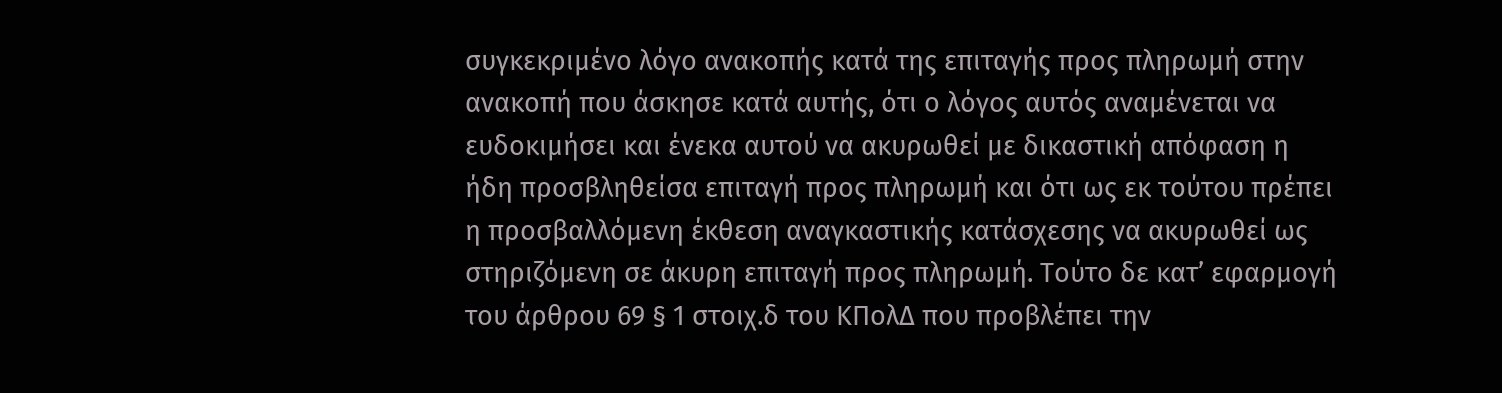συγκεκριμένο λόγο ανακοπής κατά της επιταγής προς πληρωμή στην ανακοπή που άσκησε κατά αυτής, ότι ο λόγος αυτός αναμένεται να ευδοκιμήσει και ένεκα αυτού να ακυρωθεί με δικαστική απόφαση η ήδη προσβληθείσα επιταγή προς πληρωμή και ότι ως εκ τούτου πρέπει η προσβαλλόμενη έκθεση αναγκαστικής κατάσχεσης να ακυρωθεί ως στηριζόμενη σε άκυρη επιταγή προς πληρωμή. Τούτο δε κατ’ εφαρμογή του άρθρου 69 § 1 στοιχ.δ του ΚΠολΔ που προβλέπει την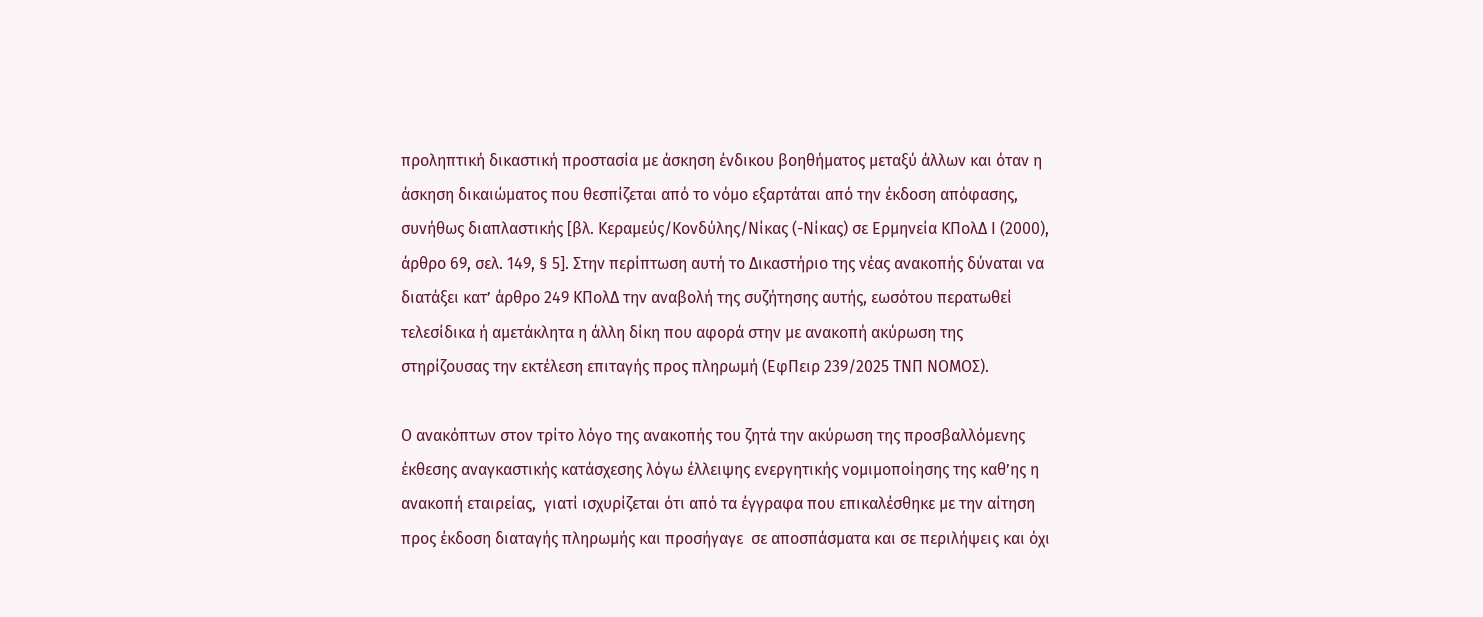προληπτική δικαστική προστασία με άσκηση ένδικου βοηθήματος μεταξύ άλλων και όταν η άσκηση δικαιώματος που θεσπίζεται από το νόμο εξαρτάται από την έκδοση απόφασης, συνήθως διαπλαστικής [βλ. Κεραμεύς/Κονδύλης/Νίκας (-Νίκας) σε Ερμηνεία ΚΠολΔ Ι (2000), άρθρο 69, σελ. 149, § 5]. Στην περίπτωση αυτή το Δικαστήριο της νέας ανακοπής δύναται να διατάξει κατ’ άρθρο 249 ΚΠολΔ την αναβολή της συζήτησης αυτής, εωσότου περατωθεί τελεσίδικα ή αμετάκλητα η άλλη δίκη που αφορά στην με ανακοπή ακύρωση της στηρίζουσας την εκτέλεση επιταγής προς πληρωμή (ΕφΠειρ 239/2025 ΤΝΠ ΝΟΜΟΣ).

Ο ανακόπτων στον τρίτο λόγο της ανακοπής του ζητά την ακύρωση της προσβαλλόμενης έκθεσης αναγκαστικής κατάσχεσης λόγω έλλειψης ενεργητικής νομιμοποίησης της καθ’ης η ανακοπή εταιρείας,  γιατί ισχυρίζεται ότι από τα έγγραφα που επικαλέσθηκε με την αίτηση προς έκδοση διαταγής πληρωμής και προσήγαγε  σε αποσπάσματα και σε περιλήψεις και όχι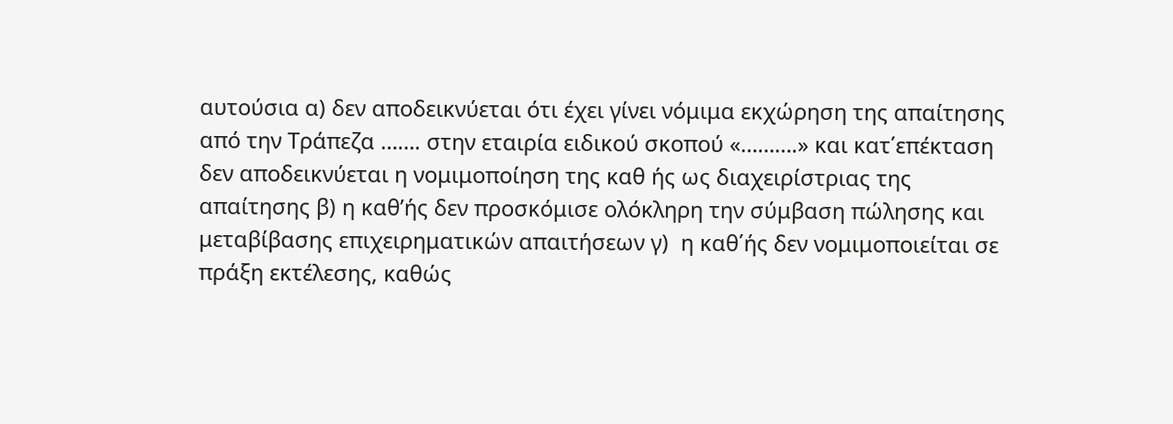αυτούσια α) δεν αποδεικνύεται ότι έχει γίνει νόμιμα εκχώρηση της απαίτησης από την Τράπεζα ……. στην εταιρία ειδικού σκοπού «……….» και κατ΄επέκταση δεν αποδεικνύεται η νομιμοποίηση της καθ ής ως διαχειρίστριας της απαίτησης β) η καθ’ής δεν προσκόμισε ολόκληρη την σύμβαση πώλησης και μεταβίβασης επιχειρηματικών απαιτήσεων γ)  η καθ΄ής δεν νομιμοποιείται σε πράξη εκτέλεσης, καθώς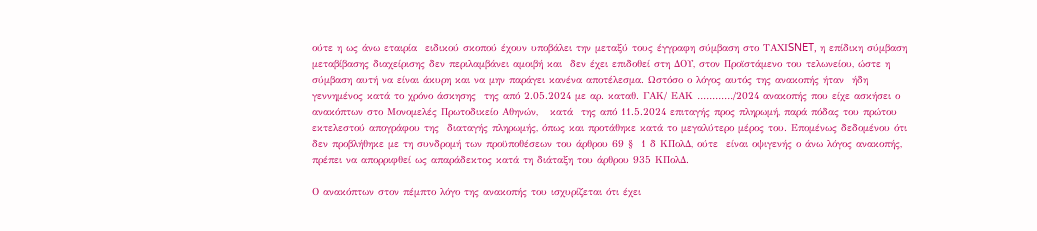ούτε η ως άνω εταιρία  ειδικού σκοπού έχουν υποβάλει την μεταξύ τους έγγραφη σύμβαση στο ΤΑΧΙSNET, η επίδικη σύμβαση μεταβίβασης διαχείρισης δεν περιλαμβάνει αμοιβή και  δεν έχει επιδοθεί στη ΔΟΥ, στον Προϊστάμενο του τελωνείου, ώστε η σύμβαση αυτή να είναι άκυρη και να μην παράγει κανένα αποτέλεσμα. Ωστόσο ο λόγος αυτός της ανακοπής ήταν  ήδη γεννημένος κατά το χρόνο άσκησης  της από 2.05.2024 με αρ. καταθ. ΓΑΚ/ ΕΑΚ …………/2024 ανακοπής που είχε ασκήσει ο ανακόπτων στο Μονομελές Πρωτοδικείο Αθηνών,   κατά  της από 11.5.2024 επιταγής προς πληρωμή, παρά πόδας του πρώτου εκτελεστού απογράφου της  διαταγής πληρωμής, όπως και προτάθηκε κατά το μεγαλύτερο μέρος του. Επομένως δεδομένου ότι   δεν προβλήθηκε με τη συνδρομή των προϋποθέσεων του άρθρου 69 §  1 δ ΚΠολΔ, ούτε  είναι οψιγενής ο άνω λόγος ανακοπής,  πρέπει να απορριφθεί ως απαράδεκτος κατά τη διάταξη του άρθρου 935 ΚΠολΔ.

Ο ανακόπτων στον πέμπτο λόγο της ανακοπής του ισχυρίζεται ότι έχει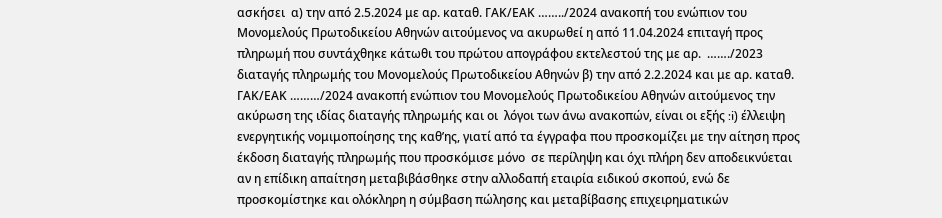ασκήσει  α) την από 2.5.2024 με αρ. καταθ. ΓΑΚ/ΕΑΚ ……../2024 ανακοπή του ενώπιον του Μονομελούς Πρωτοδικείου Αθηνών αιτούμενος να ακυρωθεί η από 11.04.2024 επιταγή προς πληρωμή που συντάχθηκε κάτωθι του πρώτου απογράφου εκτελεστού της με αρ.  ……./2023 διαταγής πληρωμής του Μονομελούς Πρωτοδικείου Αθηνών β) την από 2.2.2024 και με αρ. καταθ. ΓΑΚ/ΕΑΚ ………/2024 ανακοπή ενώπιον του Μονομελούς Πρωτοδικείου Αθηνών αιτούμενος την ακύρωση της ιδίας διαταγής πληρωμής και οι  λόγοι των άνω ανακοπών, είναι οι εξής :i) έλλειψη ενεργητικής νομιμοποίησης της καθ’ης, γιατί από τα έγγραφα που προσκομίζει με την αίτηση προς έκδοση διαταγής πληρωμής που προσκόμισε μόνο  σε περίληψη και όχι πλήρη δεν αποδεικνύεται αν η επίδικη απαίτηση μεταβιβάσθηκε στην αλλοδαπή εταιρία ειδικού σκοπού, ενώ δε προσκομίστηκε και ολόκληρη η σύμβαση πώλησης και μεταβίβασης επιχειρηματικών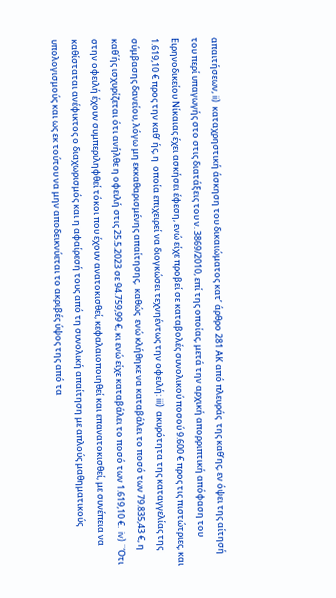απαιτήσεων, ii)  καταχρηστική άσκηση του δικαιώματος κατ’ άρθρο 281 ΑΚ από πλευράς  της καθ’ης, εν όψει της αίτησή του περί υπαγωγής στο στις διατάξεις του ν. 3869/2010, επί της οποίας, μετά την αρχική απορριπτική απόφαση του Ειρηνοδικείου Νίκαιας έχει ασκήσει έφεση, ενώ είχε προβεί σε καταβολές συνολικού ποσού 9.600 € προς τις πιστώτριες, και 1.619,10 € προς την καθ’ ής, η  οποία επιχειρεί να διογκώσει τεχνηέντως την οφειλή: iii)  ακυρότητα της καταγγελίας της σύμβασης δανείoυ, λόγω μη εκκαθαρισμένης απαίτησης,  καθώς  ενώ κλήθηκε να καταβάλει το ποσό των 79.835,43 €, η καθ΄ής ισχυρίζεται ότι ανήλθε η οφειλή στις 25.5.2023 σε 94.759,99 €, κι ενώ είχε καταβάλει το ποσό των 1.619,10 €.  iv) ¨Ότι στην οφειλή έχουν συμπεριληφθεί τόκοι που έχουν ανατοκισθεί, κεφαλαιοποιηθεί και επανατοκισθεί, με συνέπεια να καθίσταται ανέφικτος ο διαχωρισμός και η αφαίρεσή τους από τη συνολική απαίτηση με απλούς μαθηματικούς υπολογισμούς και ως εκ τούτου να μην αποδεικνύεται το ακριβές ύψος της από τα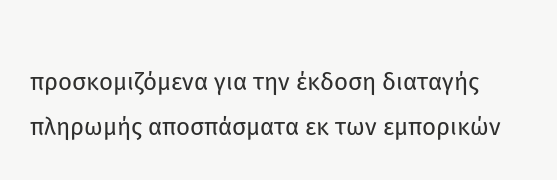προσκομιζόμενα για την έκδοση διαταγής πληρωμής αποσπάσματα εκ των εμπορικών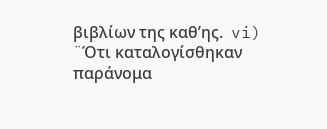βιβλίων της καθ’ης.  vi) ¨Ότι καταλογίσθηκαν παράνομα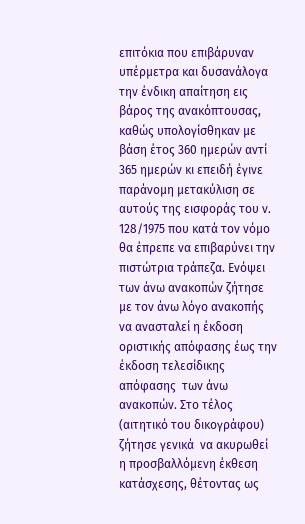επιτόκια που επιβάρυναν υπέρμετρα και δυσανάλογα την ένδικη απαίτηση εις βάρος της ανακόπτουσας, καθώς υπολογίσθηκαν με βάση έτος 360 ημερών αντί 365 ημερών κι επειδή έγινε παράνομη μετακύλιση σε αυτούς της εισφοράς του ν. 128/1975 που κατά τον νόμο θα έπρεπε να επιβαρύνει την πιστώτρια τράπεζα. Ενόψει των άνω ανακοπών ζήτησε με τον άνω λόγο ανακοπής να ανασταλεί η έκδοση οριστικής απόφασης έως την έκδοση τελεσίδικης απόφασης  των άνω ανακοπών. Στο τέλος (αιτητικό του δικογράφου) ζήτησε γενικά  να ακυρωθεί  η προσβαλλόμενη έκθεση κατάσχεσης, θέτοντας ως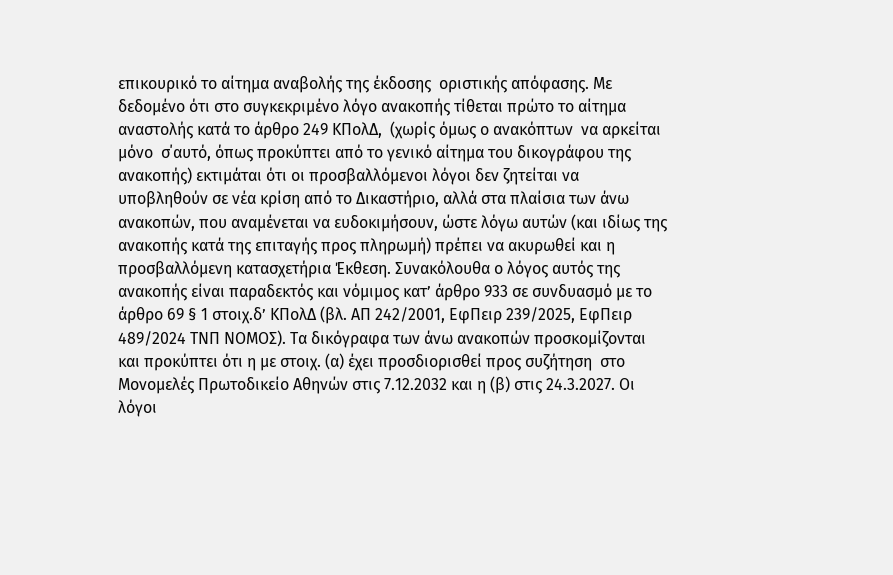επικουρικό το αίτημα αναβολής της έκδοσης  οριστικής απόφασης. Με δεδομένο ότι στο συγκεκριμένο λόγο ανακοπής τίθεται πρώτο το αίτημα αναστολής κατά το άρθρο 249 ΚΠολΔ,  (χωρίς όμως ο ανακόπτων  να αρκείται μόνο  σ΄αυτό, όπως προκύπτει από το γενικό αίτημα του δικογράφου της  ανακοπής) εκτιμάται ότι οι προσβαλλόμενοι λόγοι δεν ζητείται να υποβληθούν σε νέα κρίση από το Δικαστήριο, αλλά στα πλαίσια των άνω ανακοπών, που αναμένεται να ευδοκιμήσουν, ώστε λόγω αυτών (και ιδίως της ανακοπής κατά της επιταγής προς πληρωμή) πρέπει να ακυρωθεί και η προσβαλλόμενη κατασχετήρια Έκθεση. Συνακόλουθα ο λόγος αυτός της ανακοπής είναι παραδεκτός και νόμιμος κατ’ άρθρο 933 σε συνδυασμό με το άρθρο 69 § 1 στοιχ.δ’ ΚΠολΔ (βλ. ΑΠ 242/2001, ΕφΠειρ 239/2025, ΕφΠειρ 489/2024 ΤΝΠ ΝΟΜΟΣ). Τα δικόγραφα των άνω ανακοπών προσκομίζονται και προκύπτει ότι η με στοιχ. (α) έχει προσδιορισθεί προς συζήτηση  στο Μονομελές Πρωτοδικείο Αθηνών στις 7.12.2032 και η (β) στις 24.3.2027. Oι λόγοι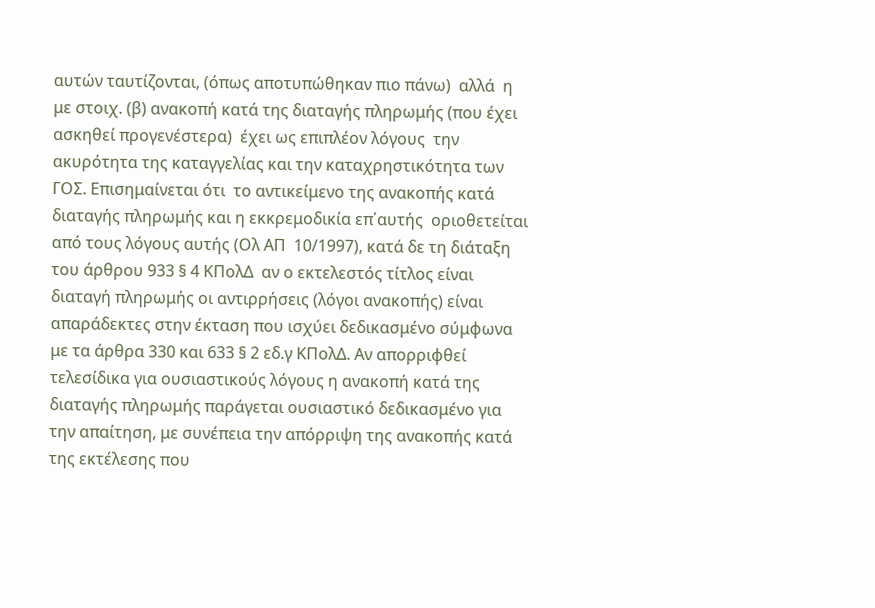αυτών ταυτίζονται, (όπως αποτυπώθηκαν πιο πάνω)  αλλά  η με στοιχ. (β) ανακοπή κατά της διαταγής πληρωμής (που έχει ασκηθεί προγενέστερα)  έχει ως επιπλέον λόγους  την ακυρότητα της καταγγελίας και την καταχρηστικότητα των ΓΟΣ. Επισημαίνεται ότι  το αντικείμενο της ανακοπής κατά διαταγής πληρωμής και η εκκρεμοδικία επ΄αυτής  οριοθετείται από τους λόγους αυτής (Ολ ΑΠ  10/1997), κατά δε τη διάταξη του άρθρου 933 § 4 ΚΠολΔ  αν ο εκτελεστός τίτλος είναι διαταγή πληρωμής οι αντιρρήσεις (λόγοι ανακοπής) είναι απαράδεκτες στην έκταση που ισχύει δεδικασμένο σύμφωνα με τα άρθρα 330 και 633 § 2 εδ.γ ΚΠολΔ. Αν απορριφθεί τελεσίδικα για ουσιαστικούς λόγους η ανακοπή κατά της διαταγής πληρωμής παράγεται ουσιαστικό δεδικασμένο για την απαίτηση, με συνέπεια την απόρριψη της ανακοπής κατά της εκτέλεσης που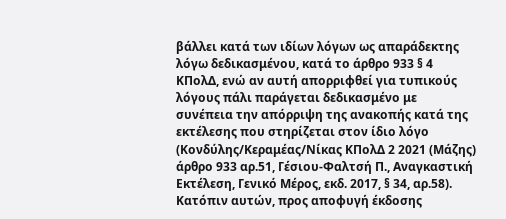βάλλει κατά των ιδίων λόγων ως απαράδεκτης λόγω δεδικασμένου, κατά το άρθρο 933 § 4 ΚΠολΔ, ενώ αν αυτή απορριφθεί για τυπικούς λόγους πάλι παράγεται δεδικασμένο με συνέπεια την απόρριψη της ανακοπής κατά της εκτέλεσης που στηρίζεται στον ίδιο λόγο (Κονδύλης/Κεραμέας/Νίκας ΚΠολΔ 2 2021 (Μάζης) άρθρο 933 αρ.51, Γέσιου-Φαλτσή Π., Αναγκαστική Εκτέλεση, Γενικό Μέρος, εκδ. 2017, § 34, αρ.58). Κατόπιν αυτών, προς αποφυγή έκδοσης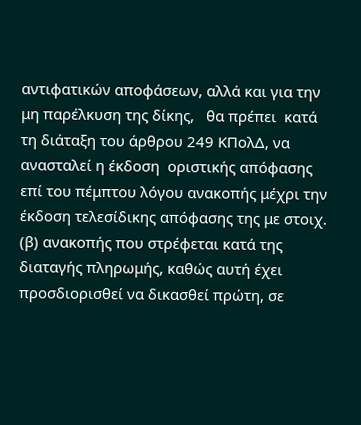αντιφατικών αποφάσεων, αλλά και για την μη παρέλκυση της δίκης,   θα πρέπει  κατά  τη διάταξη του άρθρου 249 ΚΠολΔ, να ανασταλεί η έκδοση  οριστικής απόφασης επί του πέμπτου λόγου ανακοπής μέχρι την έκδοση τελεσίδικης απόφασης της με στοιχ. (β) ανακοπής που στρέφεται κατά της διαταγής πληρωμής, καθώς αυτή έχει   προσδιορισθεί να δικασθεί πρώτη, σε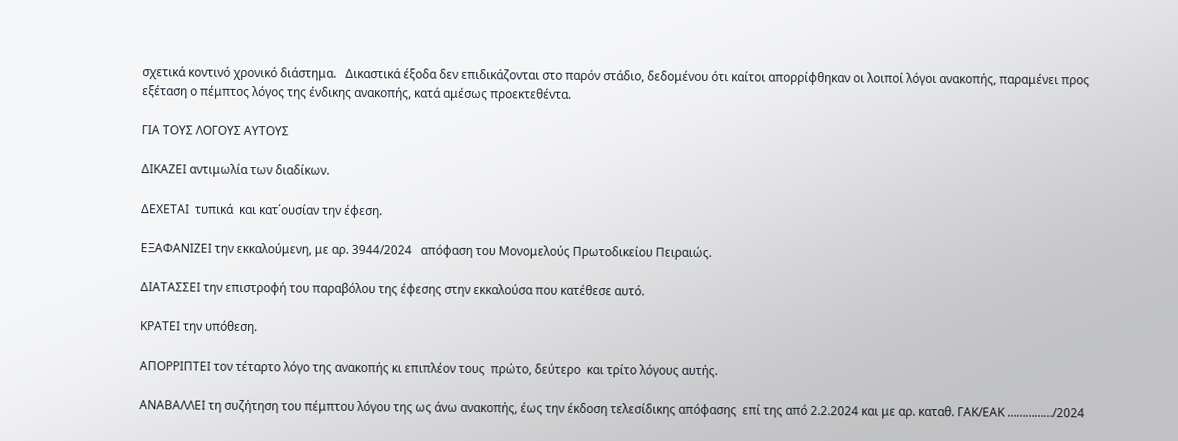σχετικά κοντινό χρονικό διάστημα.   Δικαστικά έξοδα δεν επιδικάζονται στο παρόν στάδιο, δεδομένου ότι καίτοι απορρίφθηκαν οι λοιποί λόγοι ανακοπής, παραμένει προς εξέταση ο πέμπτος λόγος της ένδικης ανακοπής, κατά αμέσως προεκτεθέντα.

ΓΙΑ ΤΟΥΣ ΛΟΓΟΥΣ ΑΥΤΟΥΣ

ΔΙΚΑΖΕΙ αντιμωλία των διαδίκων.

ΔΕΧΕΤΑΙ  τυπικά  και κατ΄ουσίαν την έφεση.

ΕΞΑΦΑΝΙΖΕΙ την εκκαλούμενη, με αρ. 3944/2024   απόφαση του Μονομελούς Πρωτοδικείου Πειραιώς.

ΔΙΑΤΑΣΣΕΙ την επιστροφή του παραβόλου της έφεσης στην εκκαλούσα που κατέθεσε αυτό.

ΚΡΑΤΕΙ την υπόθεση.

ΑΠΟΡΡΙΠΤΕΙ τον τέταρτο λόγο της ανακοπής κι επιπλέον τους  πρώτο, δεύτερο  και τρίτο λόγους αυτής.

ΑΝΑΒΑΛΛΕΙ τη συζήτηση του πέμπτου λόγου της ως άνω ανακοπής, έως την έκδοση τελεσίδικης απόφασης  επί της από 2.2.2024 και με αρ. καταθ. ΓΑΚ/ΕΑΚ ……………/2024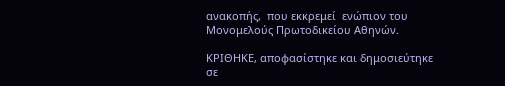ανακοπής,  που εκκρεμεί  ενώπιον του Μονομελούς Πρωτοδικείου Αθηνών.

ΚΡΙΘΗΚΕ, αποφασίστηκε και δημοσιεύτηκε σε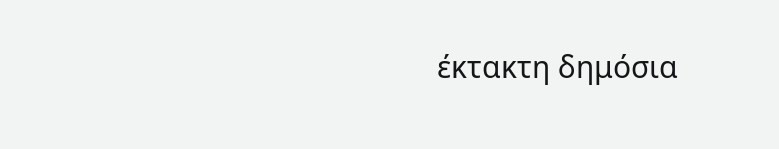έκτακτη δημόσια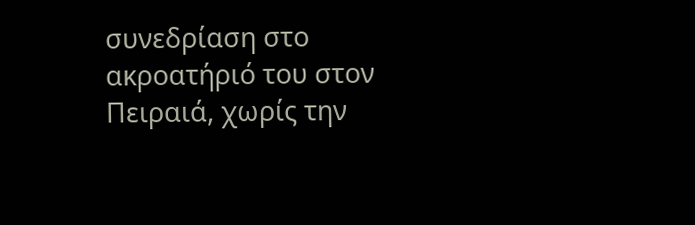συνεδρίαση στο ακροατήριό του στον Πειραιά, χωρίς την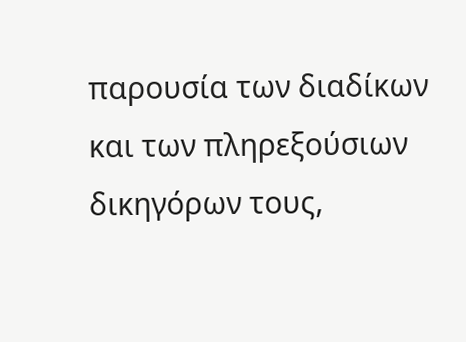παρουσία των διαδίκων και των πληρεξούσιων δικηγόρων τους,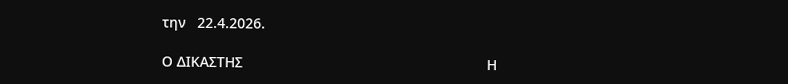την   22.4.2026.

Ο ΔΙΚΑΣΤΗΣ                                                             Η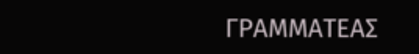ΓΡΑΜΜΑΤΕΑΣ